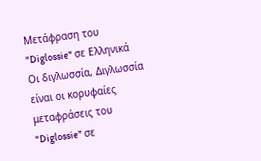Μετάφραση του "Diglossie" σε Ελληνικά
Οι διγλωσσία, Διγλωσσία είναι οι κορυφαίες μεταφράσεις του "Diglossie" σε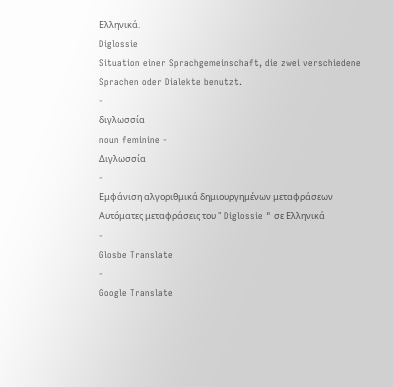Ελληνικά.
Diglossie
Situation einer Sprachgemeinschaft, die zwei verschiedene Sprachen oder Dialekte benutzt.
-
διγλωσσία
noun feminine -
Διγλωσσία
-
Εμφάνιση αλγοριθμικά δημιουργημένων μεταφράσεων
Αυτόματες μεταφράσεις του " Diglossie " σε Ελληνικά
-
Glosbe Translate
-
Google Translate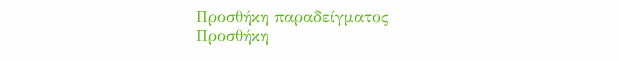Προσθήκη παραδείγματος
Προσθήκη